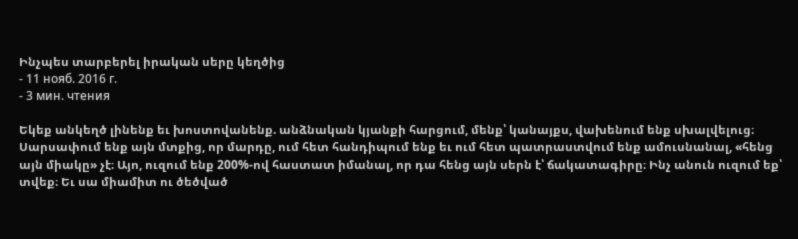Ինչպես տարբերել իրական սերը կեղծից
- 11 нояб. 2016 г.
- 3 мин. чтения

Եկեք անկեղծ լինենք եւ խոստովանենք. անձնական կյանքի հարցում, մենք՝ կանայքս, վախենում ենք սխալվելուց։ Սարսափում ենք այն մտքից, որ մարդը, ում հետ հանդիպում ենք եւ ում հետ պատրաստվում ենք ամուսնանալ, «հենց այն միակը» չէ։ Այո, ուզում ենք 200%-ով հաստատ իմանալ, որ դա հենց այն սերն է՝ ճակատագիրը։ Ինչ անուն ուզում եք՝ տվեք։ Եւ սա միամիտ ու ծեծված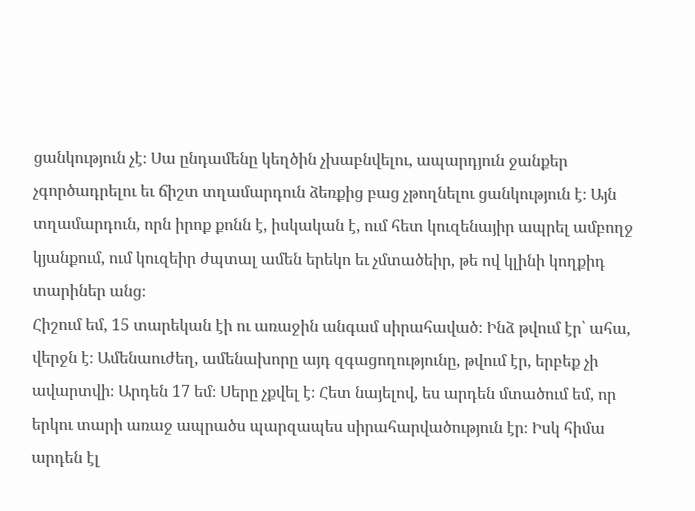ցանկություն չէ։ Սա ընդամենը կեղծին չխաբնվելու, ապարդյուն ջանքեր չգործադրելու եւ ճիշտ տղամարդուն ձեռքից բաց չթողնելու ցանկություն է։ Այն տղամարդուն, որն իրոք քոնն է, իսկական է, ում հետ կուզենայիր ապրել ամբողջ կյանքում, ում կուզեիր ժպտալ ամեն երեկո եւ չմտածեիր, թե ով կլինի կողքիդ տարիներ անց։
Հիշում եմ, 15 տարեկան էի ու առաջին անգամ սիրահաված։ Ինձ թվում էր՝ ահա, վերջն է։ Ամենաուժեղ, ամենախորը այդ զգացողությունը, թվում էր, երբեք չի ավարտվի։ Արդեն 17 եմ։ Սերը չքվել է։ Հետ նայելով, ես արդեն մտածում եմ, որ երկու տարի առաջ ապրածս պարզապես սիրահարվածություն էր։ Իսկ հիմա արդեն էլ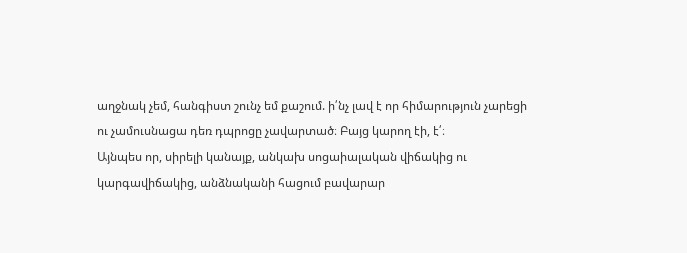աղջնակ չեմ, հանգիստ շունչ եմ քաշում. ի՛նչ լավ է որ հիմարություն չարեցի ու չամուսնացա դեռ դպրոցը չավարտած։ Բայց կարող էի, է՛։
Այնպես որ, սիրելի կանայք, անկախ սոցաիալական վիճակից ու կարգավիճակից, անձնականի հացում բավարար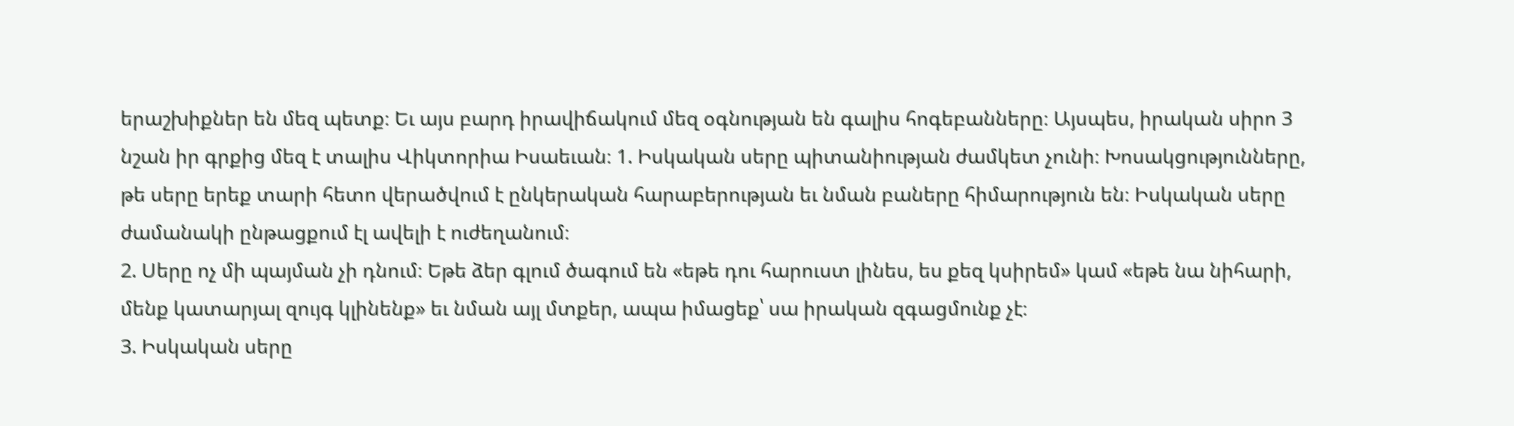երաշխիքներ են մեզ պետք։ Եւ այս բարդ իրավիճակում մեզ օգնության են գալիս հոգեբանները։ Այսպես, իրական սիրո 3 նշան իր գրքից մեզ է տալիս Վիկտորիա Իսաեւան։ 1. Իսկական սերը պիտանիության ժամկետ չունի։ Խոսակցությունները, թե սերը երեք տարի հետո վերածվում է ընկերական հարաբերության եւ նման բաները հիմարություն են։ Իսկական սերը ժամանակի ընթացքում էլ ավելի է ուժեղանում։
2. Սերը ոչ մի պայման չի դնում։ Եթե ձեր գլում ծագում են «եթե դու հարուստ լինես, ես քեզ կսիրեմ» կամ «եթե նա նիհարի, մենք կատարյալ զույգ կլինենք» եւ նման այլ մտքեր, ապա իմացեք՝ սա իրական զգացմունք չէ։
3. Իսկական սերը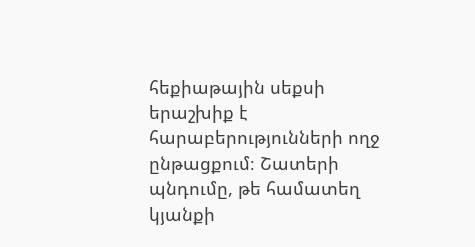հեքիաթային սեքսի երաշխիք է հարաբերությունների ողջ ընթացքում։ Շատերի պնդումը, թե համատեղ կյանքի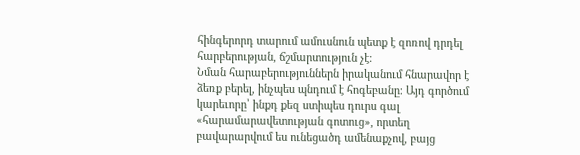հինգերորդ տարում ամուսնուն պետք է զոռով դրդել հարբերության, ճշմարտություն չէ։
Նման հարաբերություններն իրականում հնարավոր է ձեռք բերել, ինչպես պնդում է հոգեբանը։ Այդ գործում կարեւորը՝ ինքդ քեզ ստիպես դուրս գալ «հարամարավետության գոտուց», որտեղ բավարարվում ես ունեցածդ ամենաքչով, բայց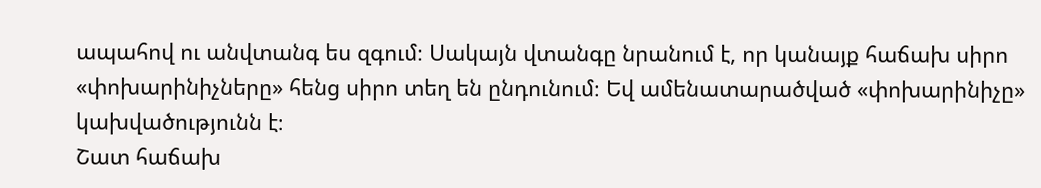ապահով ու անվտանգ ես զգում։ Սակայն վտանգը նրանում է, որ կանայք հաճախ սիրո «փոխարինիչները» հենց սիրո տեղ են ընդունում։ Եվ ամենատարածված «փոխարինիչը» կախվածությունն է։
Շատ հաճախ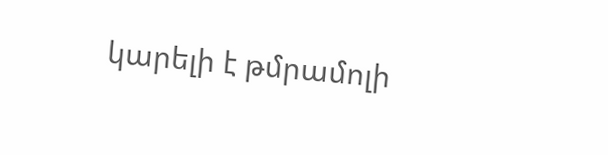կարելի է թմրամոլի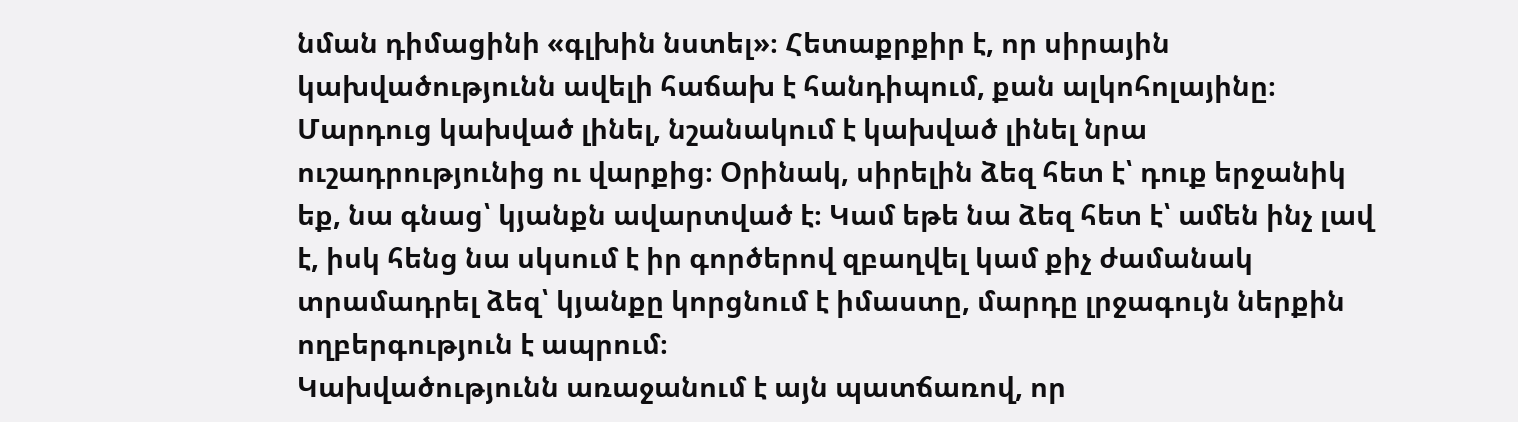նման դիմացինի «գլխին նստել»։ Հետաքրքիր է, որ սիրային կախվածությունն ավելի հաճախ է հանդիպում, քան ալկոհոլայինը։ Մարդուց կախված լինել, նշանակում է կախված լինել նրա ուշադրությունից ու վարքից։ Օրինակ, սիրելին ձեզ հետ է՝ դուք երջանիկ եք, նա գնաց՝ կյանքն ավարտված է։ Կամ եթե նա ձեզ հետ է՝ ամեն ինչ լավ է, իսկ հենց նա սկսում է իր գործերով զբաղվել կամ քիչ ժամանակ տրամադրել ձեզ՝ կյանքը կորցնում է իմաստը, մարդը լրջագույն ներքին ողբերգություն է ապրում։
Կախվածությունն առաջանում է այն պատճառով, որ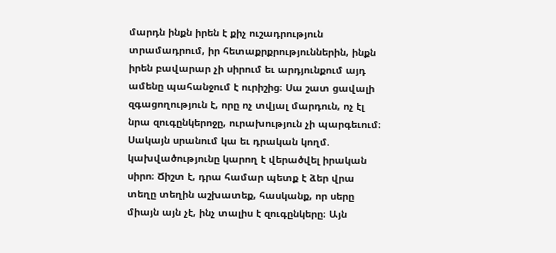մարդն ինքն իրեն է քիչ ուշադրություն տրամադրում, իր հետաքրքրություններին, ինքն իրեն բավարար չի սիրում եւ արդյունքում այդ ամենը պահանջում է ուրիշից։ Սա շատ ցավալի զգացողություն է, որը ոչ տվյալ մարդուն, ոչ էլ նրա զուգընկերոջը, ուրախություն չի պարգեւում։
Սակայն սրանում կա եւ դրական կողմ. կախվածությունը կարող է վերածվել իրական սիրո։ Ճիշտ է, դրա համար պետք է ձեր վրա տեղը տեղին աշխատեք, հասկանք, որ սերը միայն այն չէ, ինչ տալիս է զուգընկերը։ Այն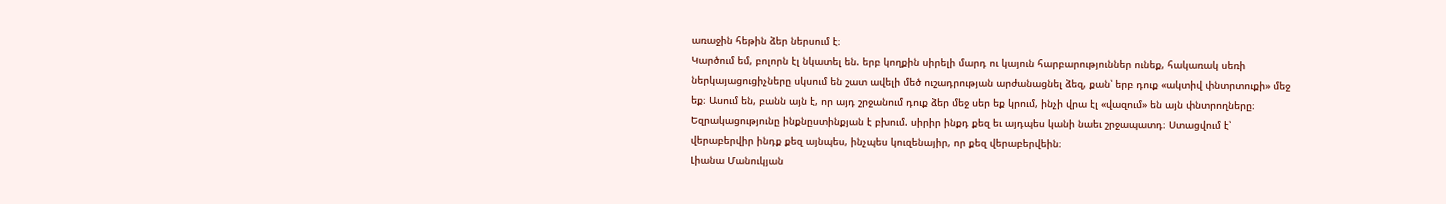առաջին հեթին ձեր ներսում է։
Կարծում եմ, բոլորն էլ նկատել են. երբ կողքին սիրելի մարդ ու կայուն հարբարություններ ունեք, հակառակ սեռի ներկայացուցիչները սկսում են շատ ավելի մեծ ուշադրության արժանացնել ձեզ, քան՝ երբ դուք «ակտիվ փնտրտուքի» մեջ եք։ Ասում են, բանն այն է, որ այդ շրջանում դուք ձեր մեջ սեր եք կրում, ինչի վրա էլ «վազում» են այն փնտրողները։
Եզրակացությունը ինքնըստինքյան է բխում. սիրիր ինքդ քեզ եւ այդպես կանի նաեւ շրջապատդ։ Ստացվում է՝ վերաբերվիր ինդք քեզ այնպես, ինչպես կուզենայիր, որ քեզ վերաբերվեին։
Լիանա Մանուկյան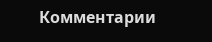Комментарии